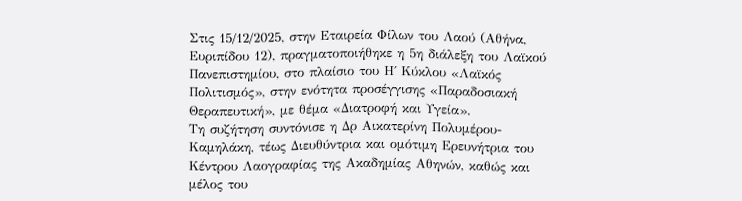Στις 15/12/2025, στην Εταιρεία Φίλων του Λαού (Αθήνα, Ευριπίδου 12), πραγματοποιήθηκε η 5η διάλεξη του Λαϊκού Πανεπιστημίου, στο πλαίσιο του Η΄ Κύκλου «Λαϊκός Πολιτισμός», στην ενότητα προσέγγισης «Παραδοσιακή Θεραπευτική», με θέμα «Διατροφή και Υγεία».
Τη συζήτηση συντόνισε η Δρ Αικατερίνη Πολυμέρου-Καμηλάκη, τέως Διευθύντρια και ομότιμη Ερευνήτρια του Κέντρου Λαογραφίας της Ακαδημίας Αθηνών, καθώς και μέλος του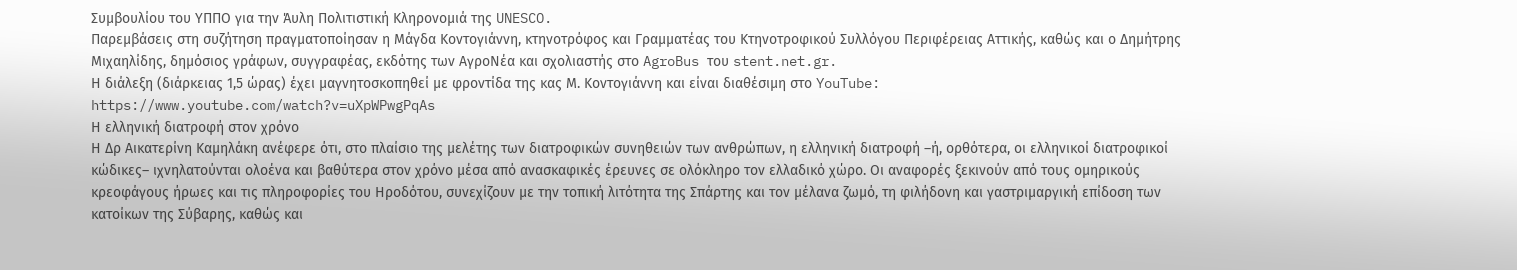Συμβουλίου του ΥΠΠΟ για την Άυλη Πολιτιστική Κληρονομιά της UNESCO.
Παρεμβάσεις στη συζήτηση πραγματοποίησαν η Μάγδα Κοντογιάννη, κτηνοτρόφος και Γραμματέας του Κτηνοτροφικού Συλλόγου Περιφέρειας Αττικής, καθώς και ο Δημήτρης Μιχαηλίδης, δημόσιος γράφων, συγγραφέας, εκδότης των ΑγροΝέα και σχολιαστής στο AgroBus του stent.net.gr.
Η διάλεξη (διάρκειας 1,5 ώρας) έχει μαγνητοσκοπηθεί με φροντίδα της κας Μ. Κοντογιάννη και είναι διαθέσιμη στο YouTube:
https://www.youtube.com/watch?v=uXpWPwgPqAs
Η ελληνική διατροφή στον χρόνο
Η Δρ Αικατερίνη Καμηλάκη ανέφερε ότι, στο πλαίσιο της μελέτης των διατροφικών συνηθειών των ανθρώπων, η ελληνική διατροφή –ή, ορθότερα, οι ελληνικοί διατροφικοί κώδικες– ιχνηλατούνται ολοένα και βαθύτερα στον χρόνο μέσα από ανασκαφικές έρευνες σε ολόκληρο τον ελλαδικό χώρο. Οι αναφορές ξεκινούν από τους ομηρικούς κρεοφάγους ήρωες και τις πληροφορίες του Ηροδότου, συνεχίζουν με την τοπική λιτότητα της Σπάρτης και τον μέλανα ζωμό, τη φιλήδονη και γαστριμαργική επίδοση των κατοίκων της Σύβαρης, καθώς και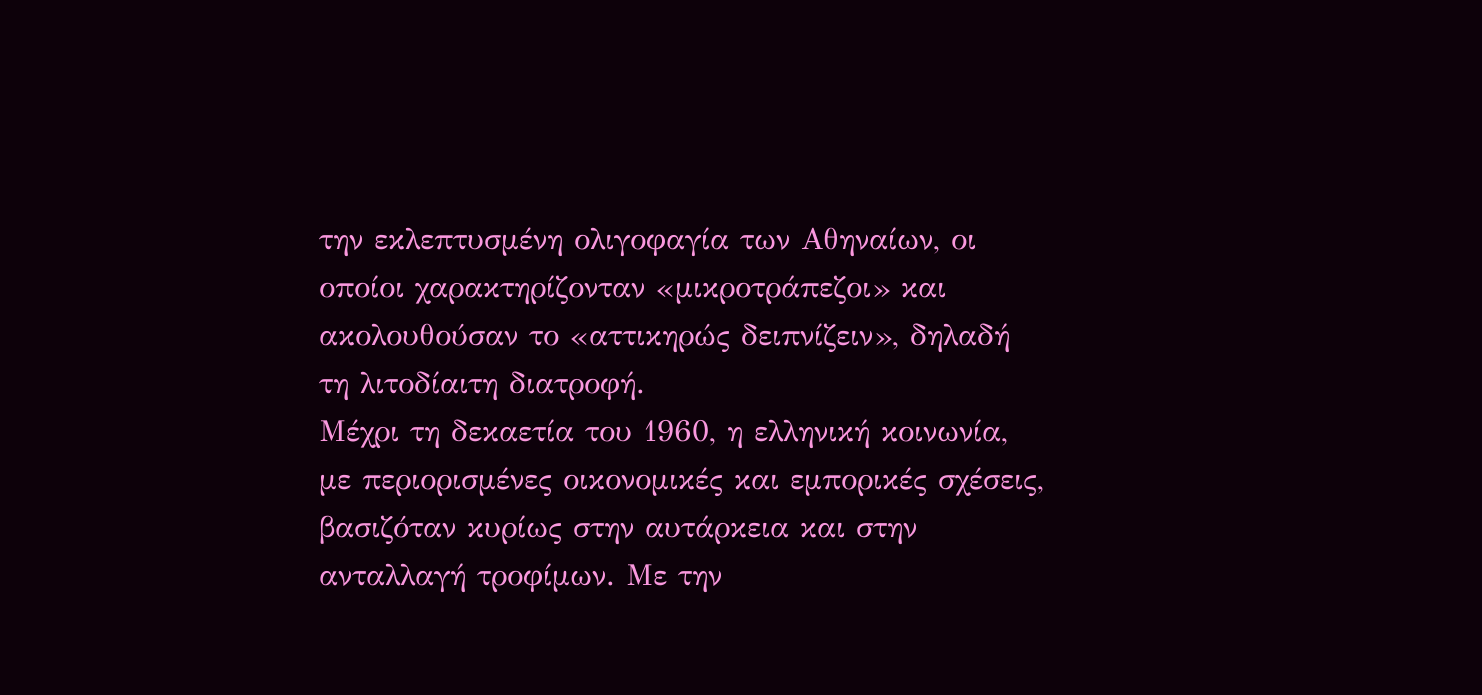την εκλεπτυσμένη ολιγοφαγία των Αθηναίων, οι οποίοι χαρακτηρίζονταν «μικροτράπεζοι» και ακολουθούσαν το «αττικηρώς δειπνίζειν», δηλαδή τη λιτοδίαιτη διατροφή.
Μέχρι τη δεκαετία του 1960, η ελληνική κοινωνία, με περιορισμένες οικονομικές και εμπορικές σχέσεις, βασιζόταν κυρίως στην αυτάρκεια και στην ανταλλαγή τροφίμων. Με την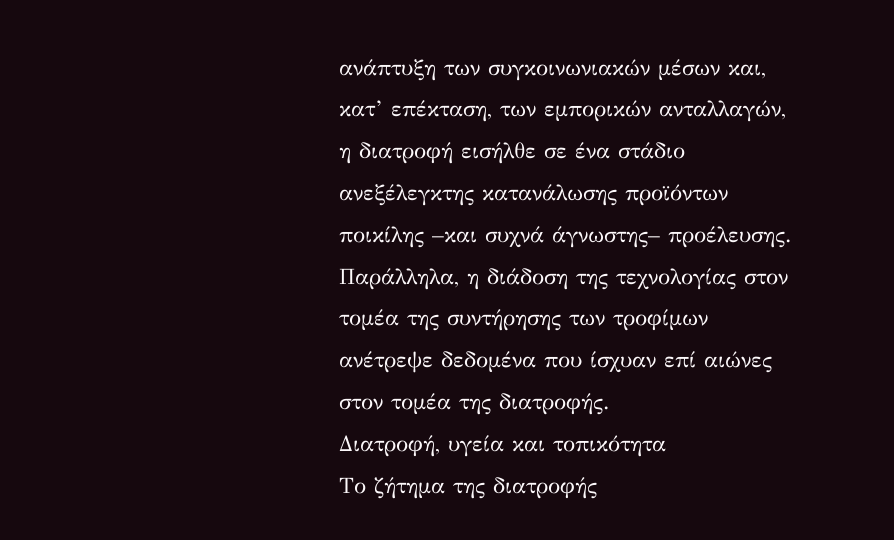ανάπτυξη των συγκοινωνιακών μέσων και, κατ’ επέκταση, των εμπορικών ανταλλαγών, η διατροφή εισήλθε σε ένα στάδιο ανεξέλεγκτης κατανάλωσης προϊόντων ποικίλης –και συχνά άγνωστης– προέλευσης. Παράλληλα, η διάδοση της τεχνολογίας στον τομέα της συντήρησης των τροφίμων ανέτρεψε δεδομένα που ίσχυαν επί αιώνες στον τομέα της διατροφής.
Διατροφή, υγεία και τοπικότητα
Το ζήτημα της διατροφής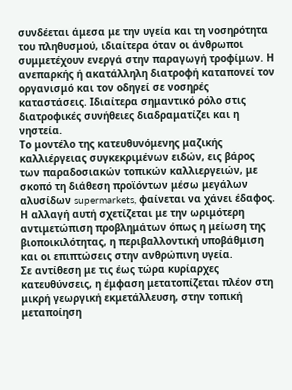συνδέεται άμεσα με την υγεία και τη νοσηρότητα του πληθυσμού, ιδιαίτερα όταν οι άνθρωποι συμμετέχουν ενεργά στην παραγωγή τροφίμων. Η ανεπαρκής ή ακατάλληλη διατροφή καταπονεί τον οργανισμό και τον οδηγεί σε νοσηρές καταστάσεις. Ιδιαίτερα σημαντικό ρόλο στις διατροφικές συνήθειες διαδραματίζει και η νηστεία.
Το μοντέλο της κατευθυνόμενης μαζικής καλλιέργειας συγκεκριμένων ειδών, εις βάρος των παραδοσιακών τοπικών καλλιεργειών, με σκοπό τη διάθεση προϊόντων μέσω μεγάλων αλυσίδων supermarkets, φαίνεται να χάνει έδαφος. Η αλλαγή αυτή σχετίζεται με την ωριμότερη αντιμετώπιση προβλημάτων όπως η μείωση της βιοποικιλότητας, η περιβαλλοντική υποβάθμιση και οι επιπτώσεις στην ανθρώπινη υγεία.
Σε αντίθεση με τις έως τώρα κυρίαρχες κατευθύνσεις, η έμφαση μετατοπίζεται πλέον στη μικρή γεωργική εκμετάλλευση, στην τοπική μεταποίηση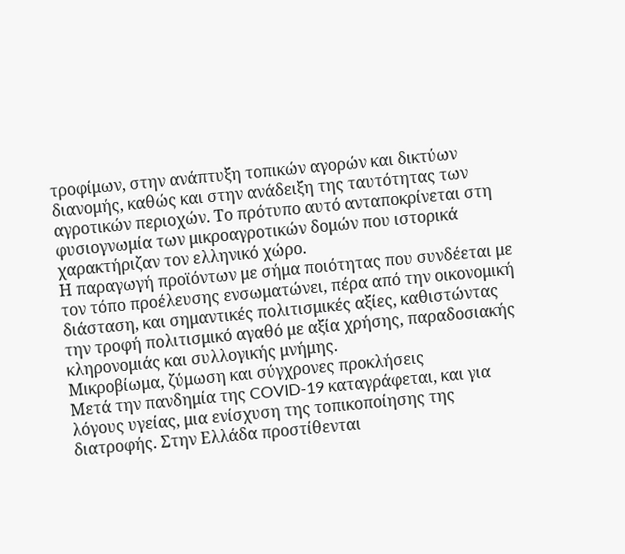τροφίμων, στην ανάπτυξη τοπικών αγορών και δικτύων διανομής, καθώς και στην ανάδειξη της ταυτότητας των αγροτικών περιοχών. Το πρότυπο αυτό ανταποκρίνεται στη φυσιογνωμία των μικροαγροτικών δομών που ιστορικά χαρακτήριζαν τον ελληνικό χώρο.
Η παραγωγή προϊόντων με σήμα ποιότητας που συνδέεται με τον τόπο προέλευσης ενσωματώνει, πέρα από την οικονομική διάσταση, και σημαντικές πολιτισμικές αξίες, καθιστώντας την τροφή πολιτισμικό αγαθό με αξία χρήσης, παραδοσιακής κληρονομιάς και συλλογικής μνήμης.
Μικροβίωμα, ζύμωση και σύγχρονες προκλήσεις
Μετά την πανδημία της COVID-19 καταγράφεται, και για λόγους υγείας, μια ενίσχυση της τοπικοποίησης της διατροφής. Στην Ελλάδα προστίθενται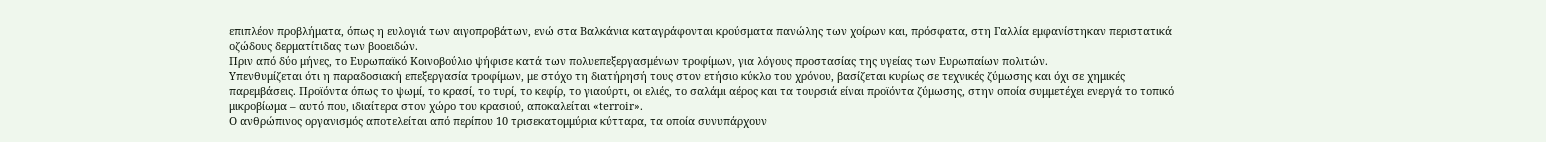επιπλέον προβλήματα, όπως η ευλογιά των αιγοπροβάτων, ενώ στα Βαλκάνια καταγράφονται κρούσματα πανώλης των χοίρων και, πρόσφατα, στη Γαλλία εμφανίστηκαν περιστατικά οζώδους δερματίτιδας των βοοειδών.
Πριν από δύο μήνες, το Ευρωπαϊκό Κοινοβούλιο ψήφισε κατά των πολυεπεξεργασμένων τροφίμων, για λόγους προστασίας της υγείας των Ευρωπαίων πολιτών.
Υπενθυμίζεται ότι η παραδοσιακή επεξεργασία τροφίμων, με στόχο τη διατήρησή τους στον ετήσιο κύκλο του χρόνου, βασίζεται κυρίως σε τεχνικές ζύμωσης και όχι σε χημικές παρεμβάσεις. Προϊόντα όπως το ψωμί, το κρασί, το τυρί, το κεφίρ, το γιαούρτι, οι ελιές, το σαλάμι αέρος και τα τουρσιά είναι προϊόντα ζύμωσης, στην οποία συμμετέχει ενεργά το τοπικό μικροβίωμα – αυτό που, ιδιαίτερα στον χώρο του κρασιού, αποκαλείται «terroir».
Ο ανθρώπινος οργανισμός αποτελείται από περίπου 10 τρισεκατομμύρια κύτταρα, τα οποία συνυπάρχουν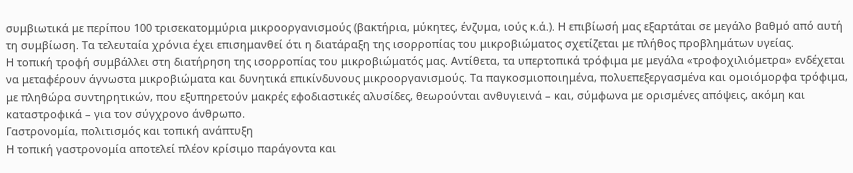συμβιωτικά με περίπου 100 τρισεκατομμύρια μικροοργανισμούς (βακτήρια, μύκητες, ένζυμα, ιούς κ.ά.). Η επιβίωσή μας εξαρτάται σε μεγάλο βαθμό από αυτή τη συμβίωση. Τα τελευταία χρόνια έχει επισημανθεί ότι η διατάραξη της ισορροπίας του μικροβιώματος σχετίζεται με πλήθος προβλημάτων υγείας.
Η τοπική τροφή συμβάλλει στη διατήρηση της ισορροπίας του μικροβιώματός μας. Αντίθετα, τα υπερτοπικά τρόφιμα με μεγάλα «τροφοχιλιόμετρα» ενδέχεται να μεταφέρουν άγνωστα μικροβιώματα και δυνητικά επικίνδυνους μικροοργανισμούς. Τα παγκοσμιοποιημένα, πολυεπεξεργασμένα και ομοιόμορφα τρόφιμα, με πληθώρα συντηρητικών, που εξυπηρετούν μακρές εφοδιαστικές αλυσίδες, θεωρούνται ανθυγιεινά – και, σύμφωνα με ορισμένες απόψεις, ακόμη και καταστροφικά – για τον σύγχρονο άνθρωπο.
Γαστρονομία, πολιτισμός και τοπική ανάπτυξη
Η τοπική γαστρονομία αποτελεί πλέον κρίσιμο παράγοντα και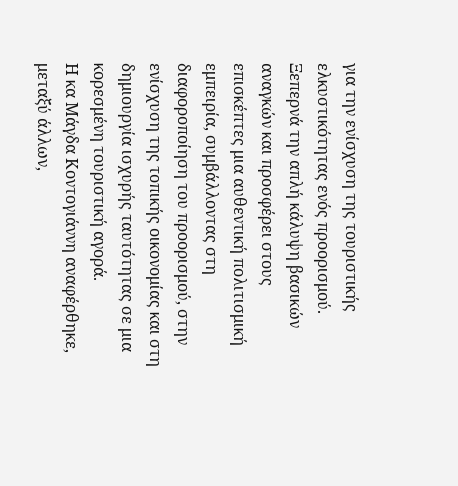για την ενίσχυση της τουριστικής ελκυστικότητας ενός προορισμού. Ξεπερνά την απλή κάλυψη βασικών αναγκών και προσφέρει στους επισκέπτες μια αυθεντική πολιτισμική εμπειρία, συμβάλλοντας στη διαφοροποίηση του προορισμού, στην ενίσχυση της τοπικής οικονομίας και στη δημιουργία ισχυρής ταυτότητας σε μια κορεσμένη τουριστική αγορά.
Η κα Μάγδα Κοντογιάννη αναφέρθηκε, μεταξύ άλλων,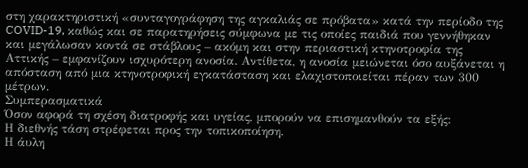στη χαρακτηριστική «συνταγογράφηση της αγκαλιάς σε πρόβατα» κατά την περίοδο της COVID-19, καθώς και σε παρατηρήσεις σύμφωνα με τις οποίες παιδιά που γεννήθηκαν και μεγάλωσαν κοντά σε στάβλους – ακόμη και στην περιαστική κτηνοτροφία της Αττικής – εμφανίζουν ισχυρότερη ανοσία. Αντίθετα, η ανοσία μειώνεται όσο αυξάνεται η απόσταση από μια κτηνοτροφική εγκατάσταση και ελαχιστοποιείται πέραν των 300 μέτρων.
Συμπερασματικά
Όσον αφορά τη σχέση διατροφής και υγείας, μπορούν να επισημανθούν τα εξής:
Η διεθνής τάση στρέφεται προς την τοπικοποίηση.
Η άυλη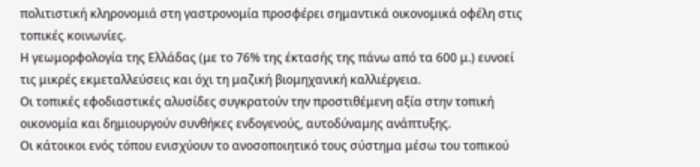πολιτιστική κληρονομιά στη γαστρονομία προσφέρει σημαντικά οικονομικά οφέλη στις τοπικές κοινωνίες.
Η γεωμορφολογία της Ελλάδας (με το 76% της έκτασής της πάνω από τα 600 μ.) ευνοεί τις μικρές εκμεταλλεύσεις και όχι τη μαζική βιομηχανική καλλιέργεια.
Οι τοπικές εφοδιαστικές αλυσίδες συγκρατούν την προστιθέμενη αξία στην τοπική οικονομία και δημιουργούν συνθήκες ενδογενούς, αυτοδύναμης ανάπτυξης.
Οι κάτοικοι ενός τόπου ενισχύουν το ανοσοποιητικό τους σύστημα μέσω του τοπικού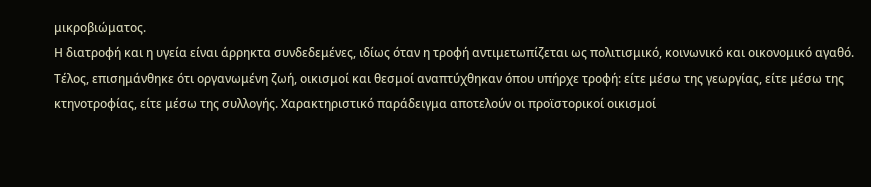μικροβιώματος.
Η διατροφή και η υγεία είναι άρρηκτα συνδεδεμένες, ιδίως όταν η τροφή αντιμετωπίζεται ως πολιτισμικό, κοινωνικό και οικονομικό αγαθό.
Τέλος, επισημάνθηκε ότι οργανωμένη ζωή, οικισμοί και θεσμοί αναπτύχθηκαν όπου υπήρχε τροφή: είτε μέσω της γεωργίας, είτε μέσω της κτηνοτροφίας, είτε μέσω της συλλογής. Χαρακτηριστικό παράδειγμα αποτελούν οι προϊστορικοί οικισμοί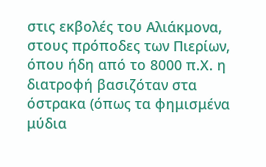στις εκβολές του Αλιάκμονα, στους πρόποδες των Πιερίων, όπου ήδη από το 8000 π.Χ. η διατροφή βασιζόταν στα όστρακα (όπως τα φημισμένα μύδια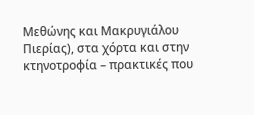Μεθώνης και Μακρυγιάλου Πιερίας), στα χόρτα και στην κτηνοτροφία – πρακτικές που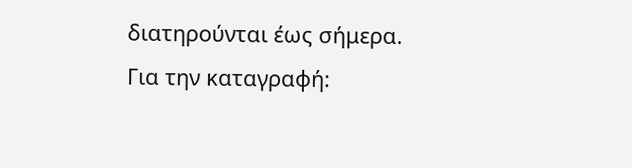διατηρούνται έως σήμερα.
Για την καταγραφή: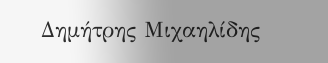Δημήτρης Μιχαηλίδης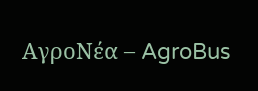ΑγροΝέα – AgroBus